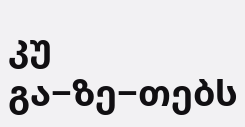კუ გა−ზე−თებს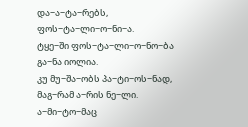და−ა−ტა−რებს,
ფოს−ტა−ლი−ო−ნი−ა.
ტყე−ში ფოს−ტა−ლი−ო−ნო−ბა
გა−ნა იოლია.
კუ მუ−შა−ობს პა−ტი−ოს−ნად,
მაგ−რამ ა−რის ნე−ლი.
ა−მი−ტო−მაც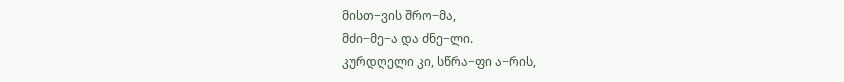მისთ−ვის შრო−მა,
მძი−მე−ა და ძნე−ლი.
კურდღელი კი, სწრა−ფი ა−რის,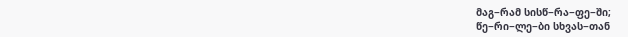მაგ−რამ სისწ−რა−ფე−ში;
წე−რი−ლე−ბი სხვას−თან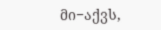მი−აქვს,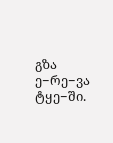გზა ე−რე−ვა ტყე−ში.